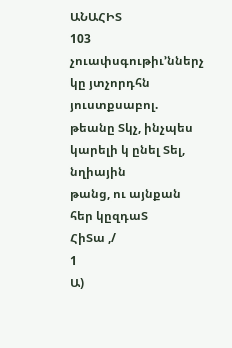ԱՆԱՀԻՏ
103
չուափսգութիւ՚ններչ
կը յտչորդհն
յուստքսաբոլ.
թեանը Տկչ, ինչպես
կարելի կ ընել Տել,
նղիային
թանց, ու այնքան
հեր կըզդաՏ
ՀիՏա ,/
1
Ա)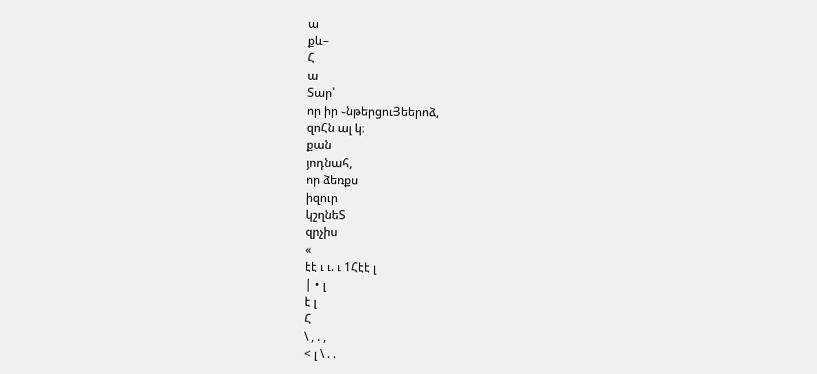ա
քև–
Հ
ա
Տար՝
որ իր ֊նթերցուՅեերոձ,
զոՀն ալ կ։
քան
յոդնահ,
որ ձեռքս
իզուր
կշղնեՏ
զրչիս
«
էէ ւ ւ. ւ 1Հէէ լ
| • լ
է լ
Հ
\ , . ,
< լ \ . .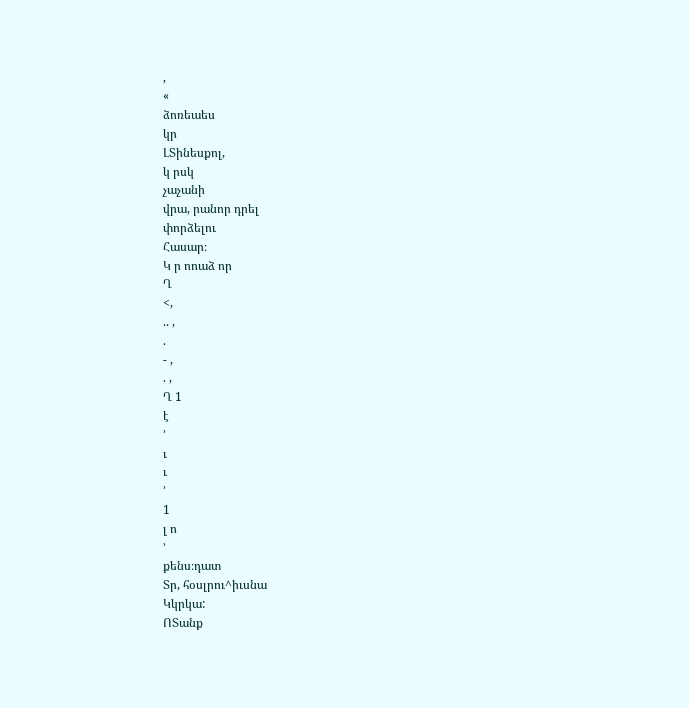,
«
ձոռեաես
կր
ԼՏինեսքոլ,
կ րսկ
չաչանի
վրա, րանոր դրել
փորձելու
Հասար։
Կ ր ոոաձ որ
Ղ
<,
.. ,
.
- ,
. ,
Ղ 1
է
՚
ւ
ւ
՚
1
լ ո
՚
քենս։դատ
Տր, հօսլրու^իւսնա
Կկրկա:
ՈՏանք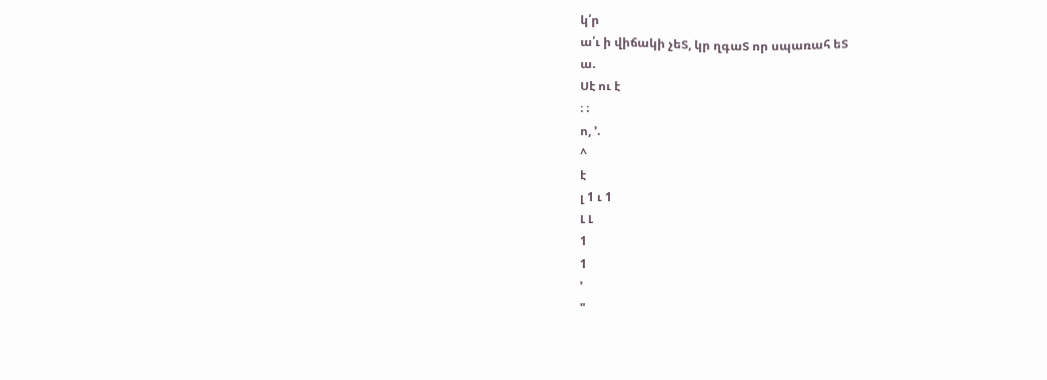կ՛ր
ա՛ւ ի վիճակի չեՏ, կր ղգաՏ որ սպառահ եՏ
ա.
Սէ ու է
։ ։
ո, ՚.
^
է
լ 1 ւ 1
Լ Լ
1
1
՚
"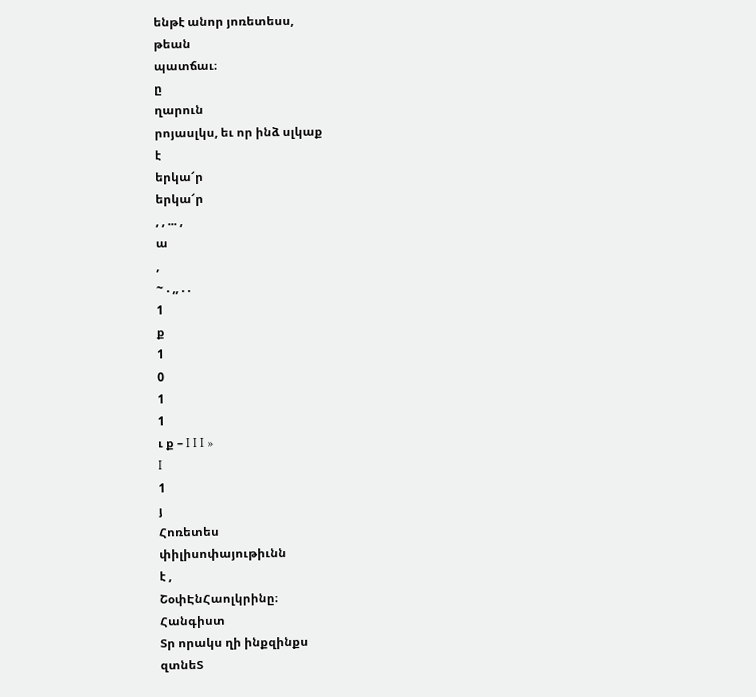ենթէ անոր յոռետեսս,
թեան
պատճաւ։
ը
ղարուն
րոյասլկս, եւ որ ինձ սլկաք
է
երկա՜ր
երկա՜ր
, , ... ,
ա
,
~ . ,, . .
1
ք
1
0
1
1
ւ ք – I I I »
I
1
յ
Հոռետես
փիլիսոփայութիւնն
է ,
ՇօփԷնՀաոլկրինը։
Հանգիստ
Տր որակս ղի ինքզինքս
զտնեՏ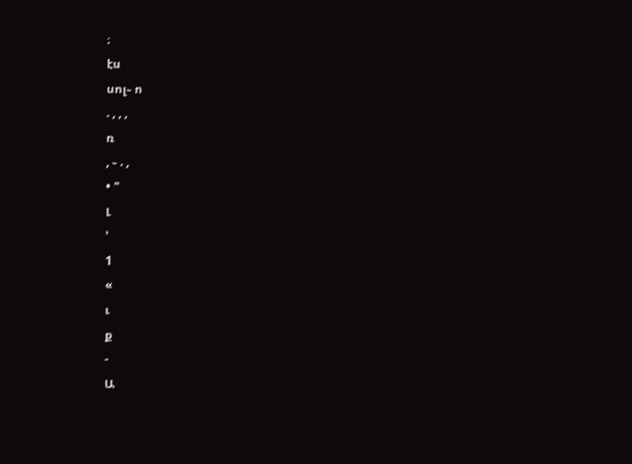։
էս
սոլ֊ ո
. , , ,
ռ
, ֊ . ,
• "
Լ
՚
1
«
ւ
ք
-
Ա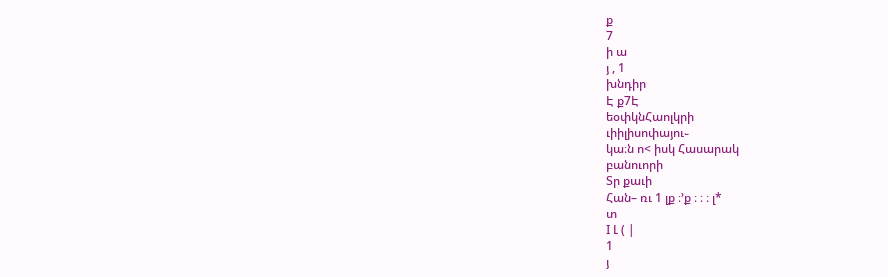ք
7
ի ա
յ , 1
խնդիր
Է ք7Է
եօփկնՀաոլկրի
ւիիլիսոփայու֊
կա։ն ո< իսկ Հասարակ
բանուորի
Տր քաւի
Հան– ռւ 1 լք ։՚ք ։ ։ ։ լ*
տ
I Լ ( |
1
յ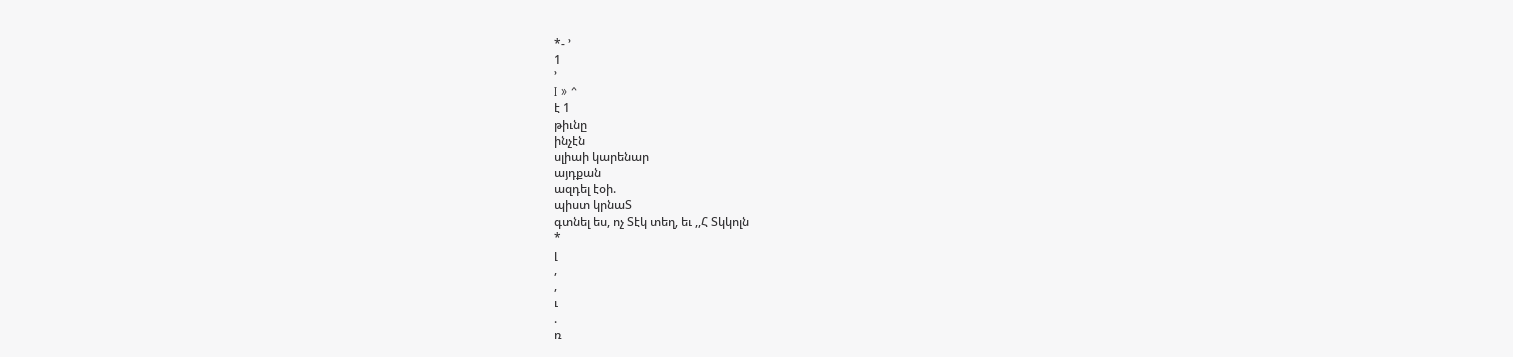*- ՚
1
՚
I » ^
է 1
թիւնը
ինչէն
սլիաի կարենար
այդքան
ազդել էօի.
պիստ կրնաՏ
գտնել ես, ոչ Տէկ տեղ, եւ ,,Հ Տկկոլն
*
լ
,
,
ւ
.
ռ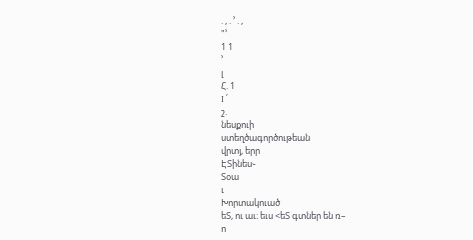. , . ՚ . ,
"՚
1 1
՚
լ
Հ. 1
I ՛
շ.
նեսքուի
ստեղծագործութեան
վրտյ, երր
ԷՏինես֊
Տօա
ւ
Խորտակուած
եՏ, ու աւ։ եւս <եՏ գտներ են ռ–
ո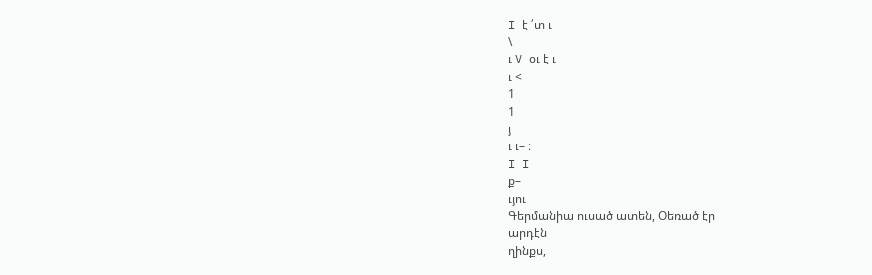I է ՛տ ւ
\
ւ V օւ է ւ
ւ <
1
1
յ
ւ ւ– ։
I I
ք–
ւյու
Գերմանիա ուսած ատեն, Օեռած էր
արդէն
ղինքս,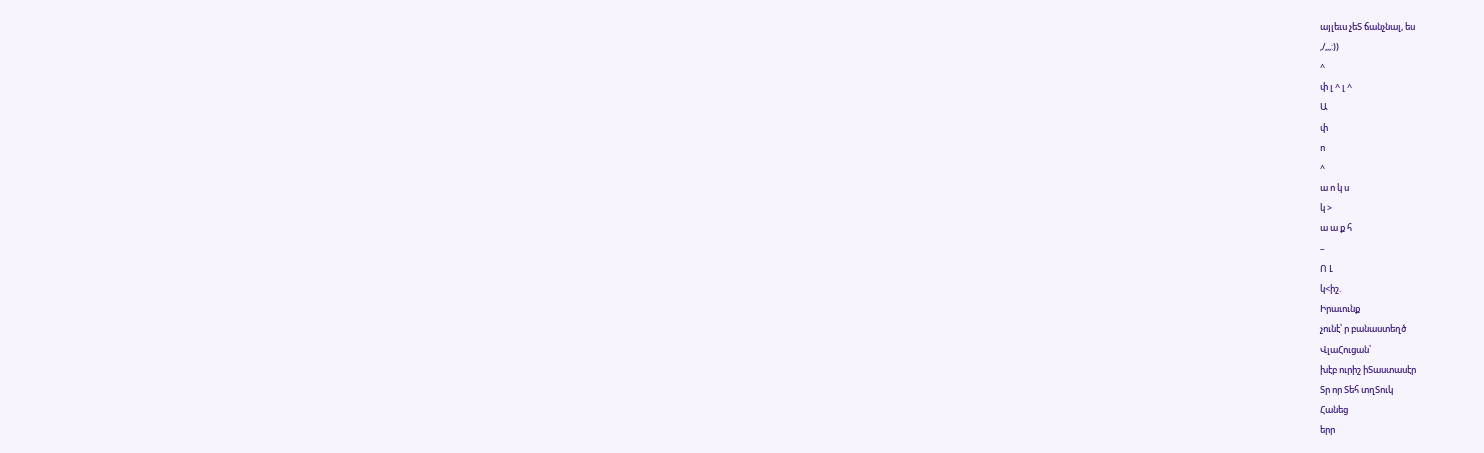այլեւս չեՏ ճանչնալ, ես
,/,,,:))
^
փ լ ^ լ ^
Ա
փ
ո
^
ա ո կ ս
կ >
ա ա ք հ
–
Ո Լ
կ<իշ.
Իրաւունք
չունէ՝ ր բանաստեղծ
ՎլաՀուցան՝
խէբ ուրիշ իՏաստասէր
Տր որ Տեհ տղՏուկ
Հանեց
երր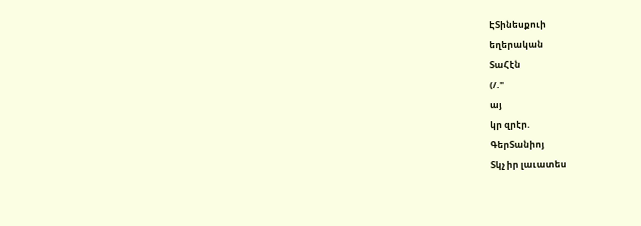ԷՏինեսքուի
եղերական
ՏաՀէն
(/."
այ
կր զրէր.
ԳերՏանիոյ
Տկչ իր լաւատես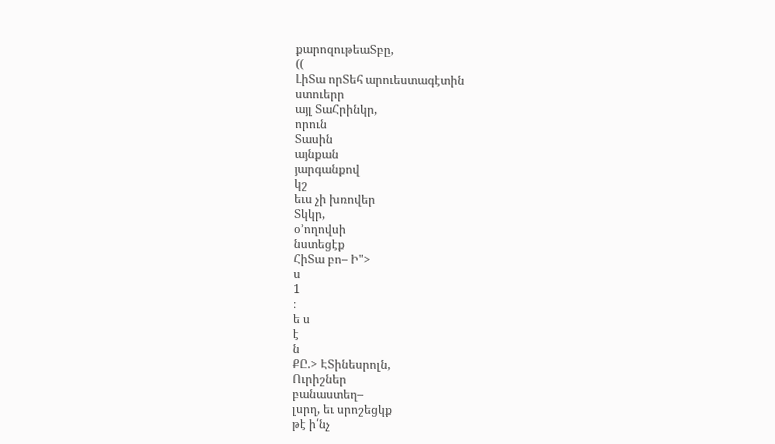քարոզութեաՏբը,
((
ԼիՏա որՏեհ արուեստագէտին
ստուերր
այլ ՏաՀրինկր,
որուն
Տասին
այնքան
յարգանքով
կշ
եւս չի խռովեր
Տկկր,
օ՚ողովսի
նստեցէք
ՀիՏա բո– Ի">
ս
1
։
ե ս
է
ն
ՔԸ.> ԷՏինեսրոլն,
Ուրիշներ
բանաստեղ–
լսրղ, եւ սրոշեցկք
թէ ի՛նչ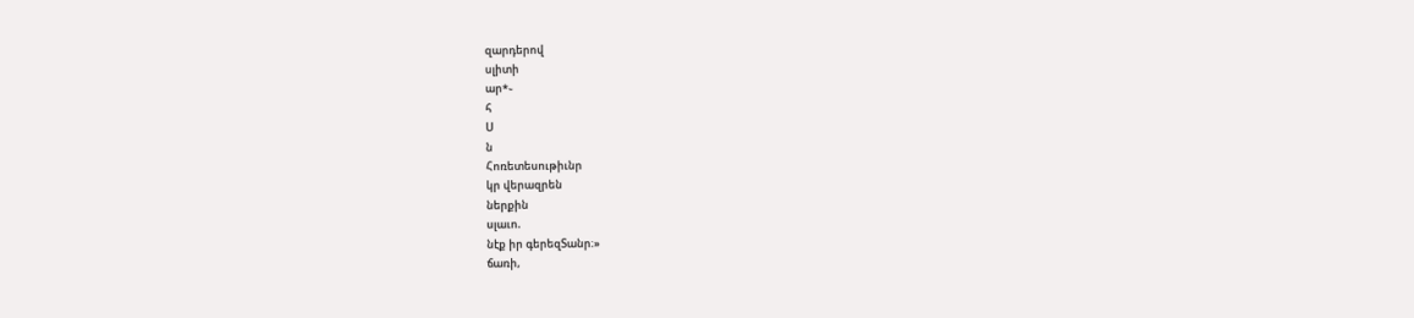զարդերով
սլիտի
ար*֊
հ
Ս
ն
Հոռետեսութիւնր
կր վերազրեն
ներքին
սլաւո.
նէք իր գերեզՏանր։»
ճառի,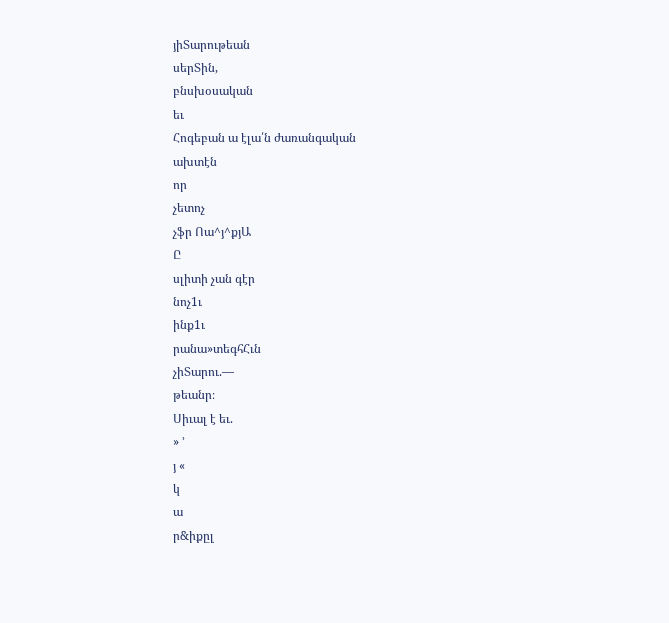յիՏարութեան
սերՏին,
բնսխօսական
եւ
Հոգեբան ա էլա՛ն ժառանգական
ախտէն
որ
չետոչ
չֆր Ոա^յ^քյԱ
Ը
սլիտի չան գէր
նոչ1ւ
ինք1ւ
րանա»տեգհՀւն
չիՏարու.––
թեանր։
Սիւալ է եւ.
» ՚
յ «
կ
ա
ր&իքըլ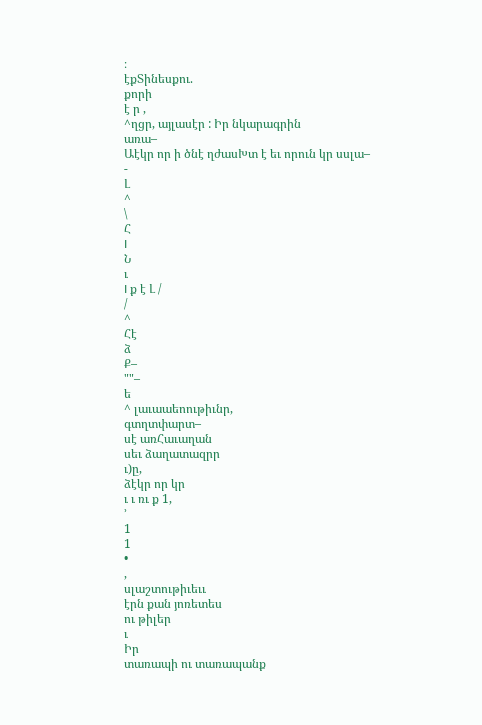։
էքՏինեսքու.
քորի
է ր ,
^ղցր, այլասէր : Իր նկարագրին
առա–
Աէկր որ ի ծնէ ղժասԽտ է եւ որուն կր սսլա–
-
Լ
^
\
Հ
I
Ն
ւ
I ք է Լ /
/
^
Հէ
ձ
Ք–
""–
ե
^ լաւաաեոութիւնր,
գտղտփարտ–
սէ առՀաւաղան
սեւ ձաղատազրր
ւ)ը,
ձէկր որ կր
ւ ւ ռւ ք 1,
՚
1
1
•
,
սլաշտութիւեււ
էրն քան յոռետես
ու թիլեր
ւ
Իր
տառապի ու տառապանք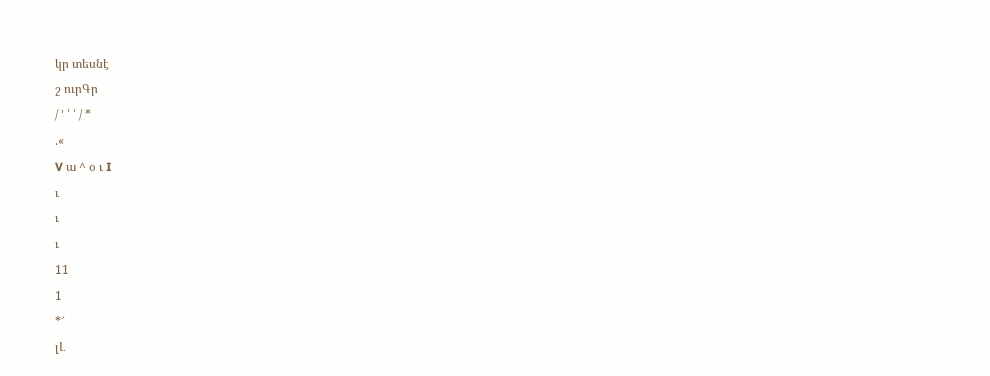կր տեսնէ
շ ուրԳր
/ ՚ ՛ ՛ / *
.«
V ա ^ օ ւ I
ւ
ւ
ւ
11
1
*՜
լԼ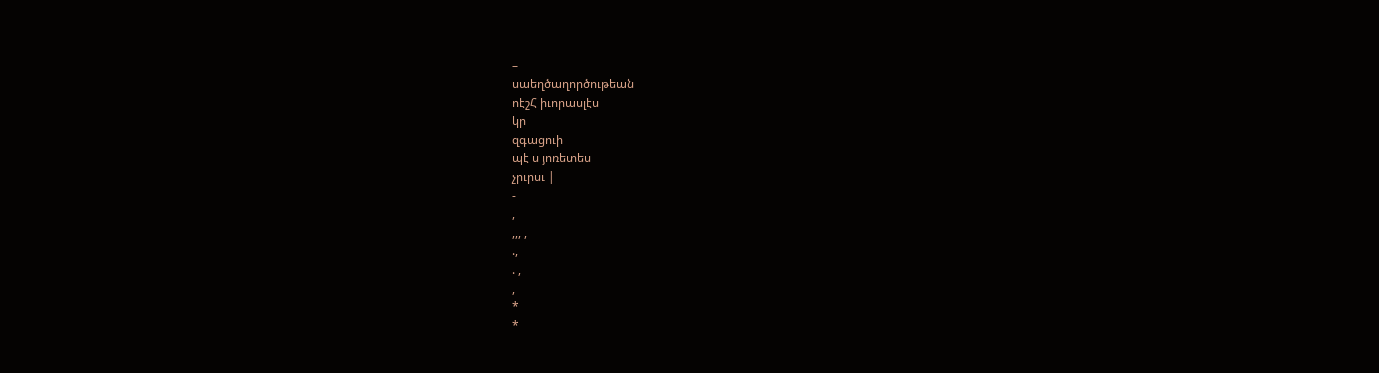–
սաեղծաղործութեան
ոէշՀ իւորասլէս
կր
զգացուի
պէ ս յոռետես
չրւրսւ |
-
,
,,, ,
.,
. ,
,
*
*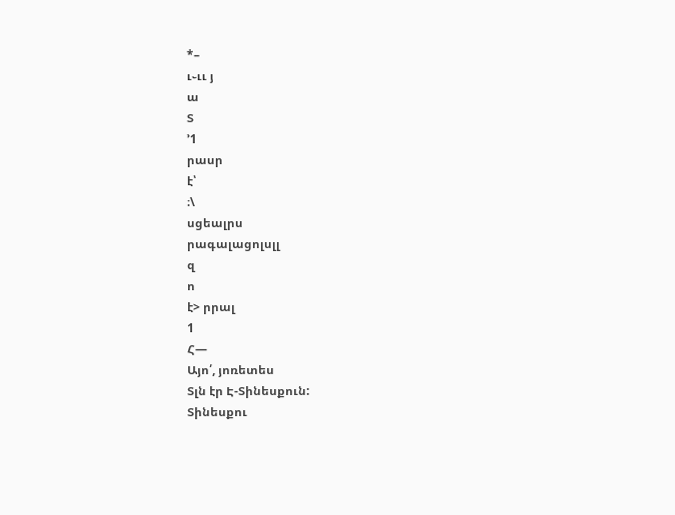*–
ւ֊ււ յ
ա
Տ
՚1
րասր
է՝
։\
սցեալրս
րագալացոլսլլ
զ
ո
է> րրալ
1
Հ—
Այո՛, յոռետես
Տլն էր Է-Տինեսքուն:
Տինեսքու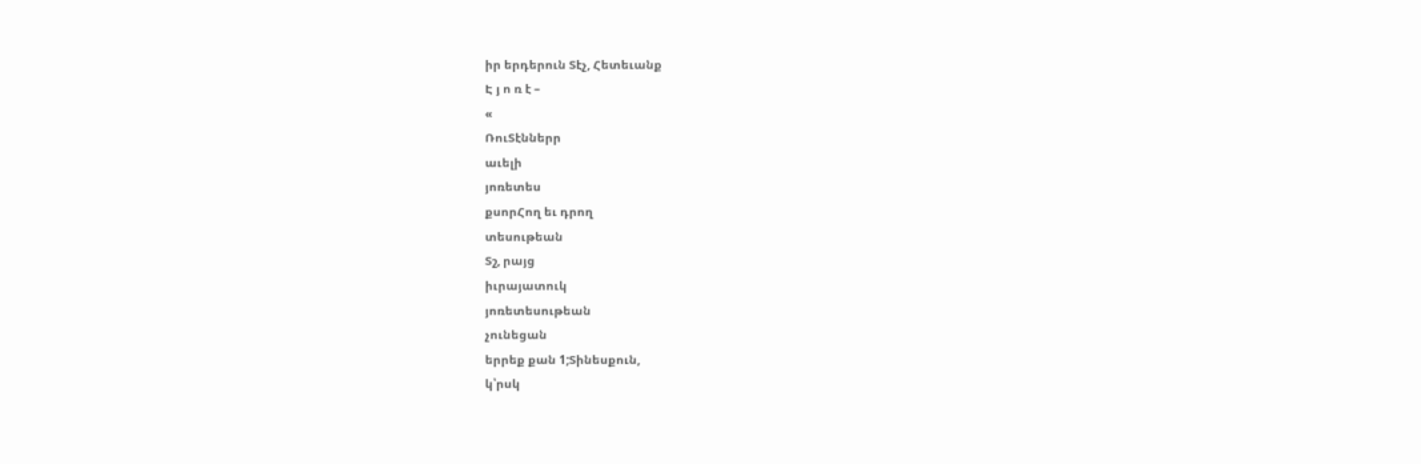իր երդերուն Տէչ, Հետեւանք
Է յ ո ռ է –
«
ՌուՏէններր
աւելի
յոռետես
քսորՀող եւ դրող
տեսութեան
Տշ, րայց
իւրայատուկ
յոռետեսութեան
չունեցան
երրեք քան 1;Տինեսքուն,
կ՝րսկ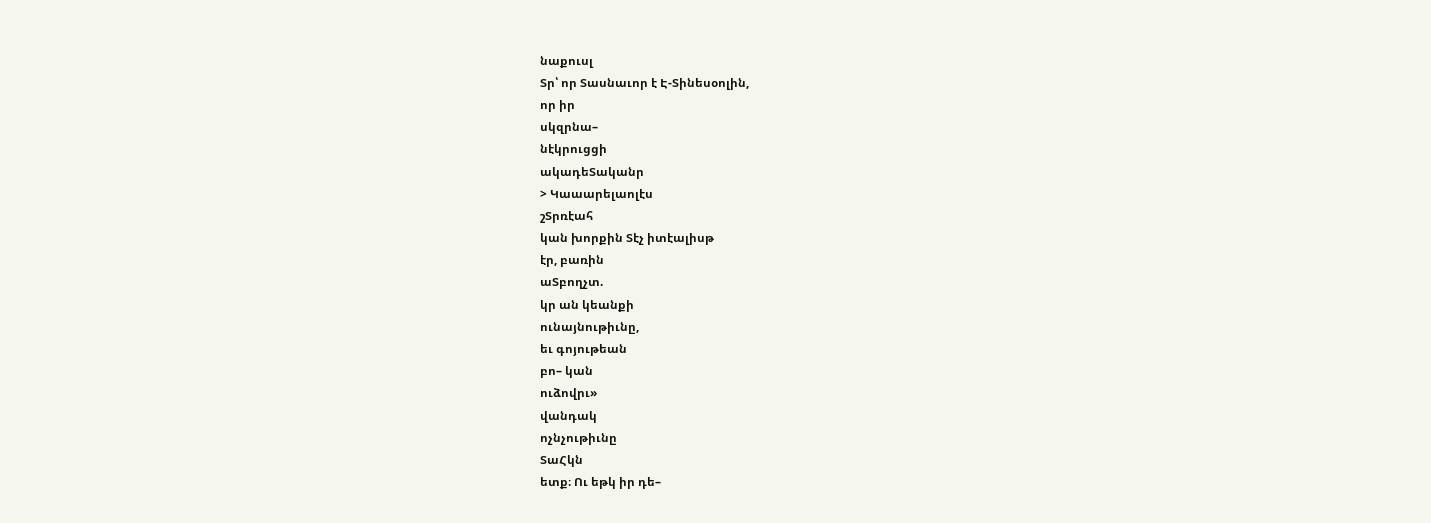նաքուսլ
Տր՝ որ Տասնաւոր է Է-Տինեսօոլին,
որ իր
սկզրնա–
նէկրուցցի
ակադեՏականր
> Կաաարելաոլէս
շՏրռէահ
կան խորքին Տէչ իտէալիսթ
էր, բառին
աՏբողչտ.
կր ան կեանքի
ունայնութիւնը,
եւ գոյութեան
բո– կան
ուձովրւ»
վանդակ
ոչնչութիւնը
ՏաՀկն
ետք։ Ու եթկ իր դե–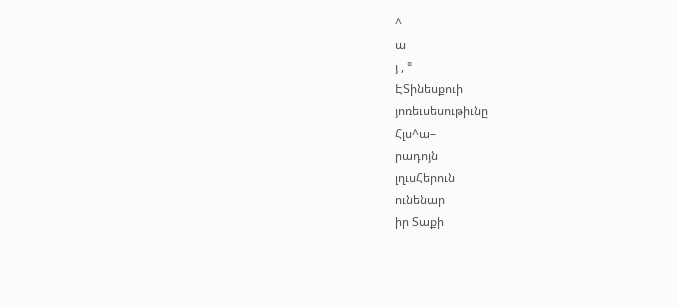^
ա
յ , °
ԷՏինեսքուի
յոռեւսեսութիւնը
Հլս^ա–
րադոյն
լղւսՀերուն
ունենար
իր Տաքի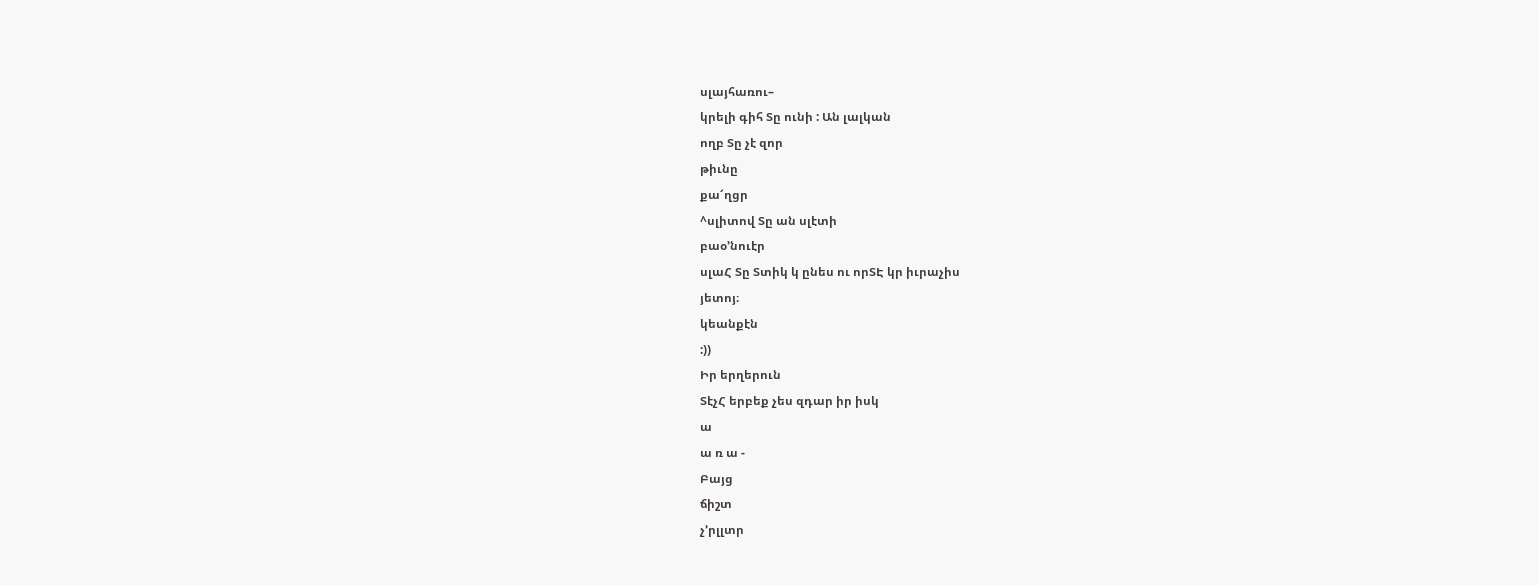սլայհառու–
կրելի գիհ Տը ունի : Ան լալկան
ողբ Տը չէ զոր
թիւնը
քա՜ղցր
^սլիտով Տը ան սլէտի
բաօ՚նուէր
սլաՀ Տը Տտիկ կ ընես ու որՏԷ կր իւրաչիս
յետոյ։
կեանքէն
:))
Իր երղերուն
ՏէչՀ երբեք չես զդար իր իսկ
ա
ա ռ ա -
Բայց
ճիշտ
չ՚րլլտր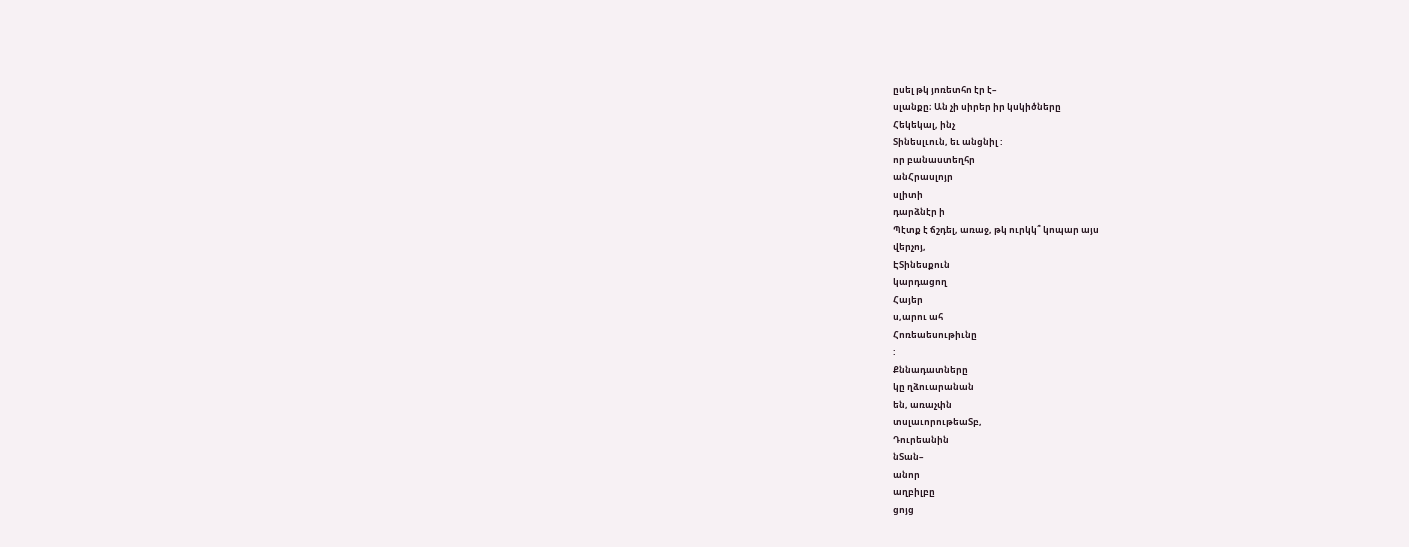ըսել թկ յոռետհո էր է–
սլանքը։ Ան չի սիրեր իր կսկիծները
Հեկեկալ, ինչ
Տինեսլւուն, եւ անցնիլ :
որ բանաստեղհր
անՀրասլոյր
սլիտի
դարձնէր ի
Պէտք է ճշդել, առաջ, թկ ուրկկ՞ կոպար այս
վերչոյ,
ԷՏինեսքուն
կարդացող
Հայեր
ս,արու ահ
Հոռեաեսութիւնը
:
Քննադատները
կը ղձուարանան
են, առաչփն
տսլաւորութեաՏբ,
Դուրեանին
նՏան–
անոր
աղբիլբը
ցոյց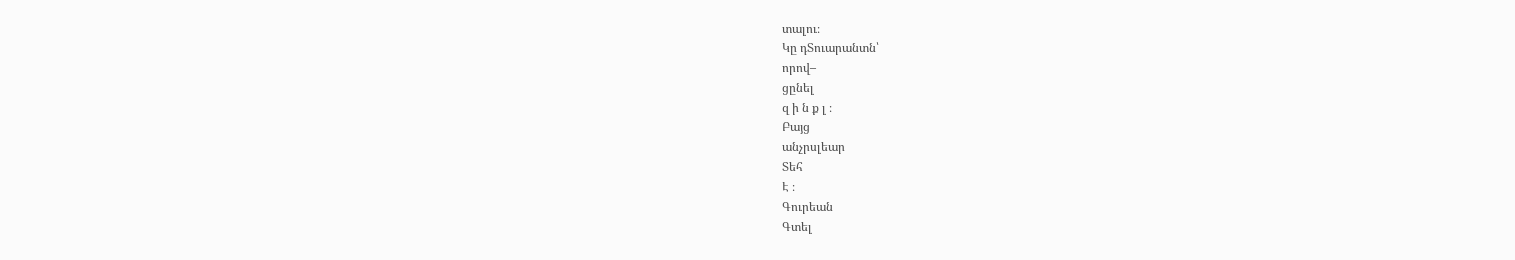տալու։
Կը դՏուարանտն՝
որով–
ցընել
զ ի ն ք լ ։
Բայց
անչրսլեար
Տեհ
Է ։
Գուրեան
Գտել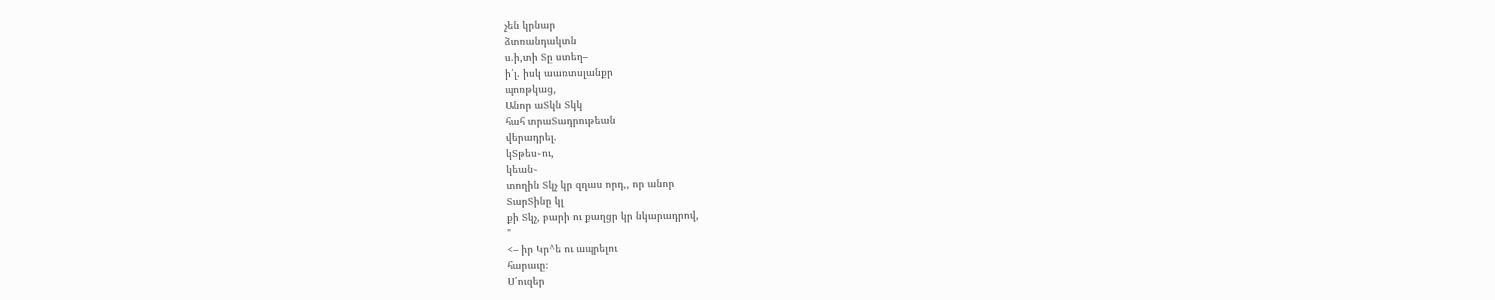չեն կրնար
ձտռանդակտն
ս.ի,տի Տը ստեղ–
ի՛լ. իսկ աառտսլանքր
պոռթկաց,
Անոր աՏկն Տկկ
հահ տրաՏադրութեան
վերադրել.
կՏթես֊ու,
կեան֊
տողին Տկչ կր զղաս որդ,, որ անոր
ՏարՏինը կլ
քի Տկչ, բարի ու քաղցր կր նկարադրով,
"
<– իր Կր^ե ու ապրելու
հարաւը։
Ս՛ուզեր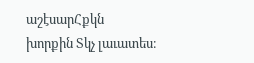աշէսարՀքկն
խորքին Տկչ լաւատես։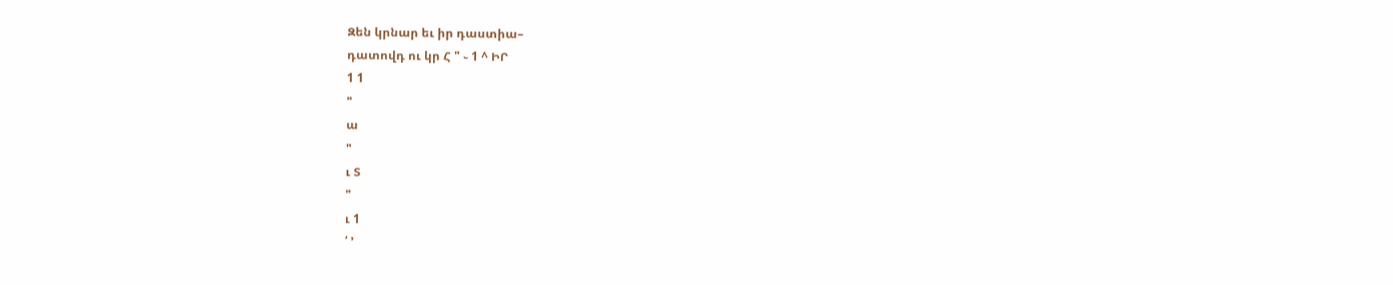Զեն կրնար եւ իր դաստիա–
դատովդ ու կր Հ " ֊ 1 ^ ԻՐ
1 1
"
ա
"
ւ Տ
"
ւ 1
՛ ՚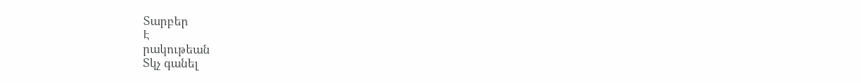Տարբեր
Է
րակութեան
Տկչ գանել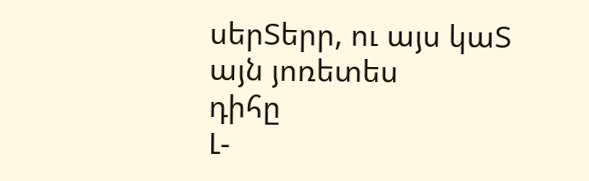սերՏերր, ու այս կաՏ այն յոռետես
դիհը
Լ-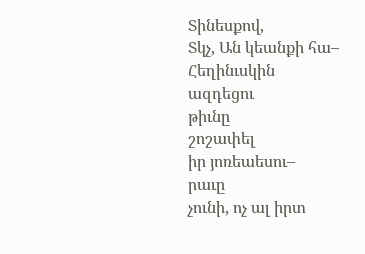Տինեսքով,
Տկչ, Ան կեանքի հա–
Հեղինւսկին
ազդեցու
թիւնը
շոշափել
իր յոռեաեսու–
րաւը
չունի, ոչ ալ իրտ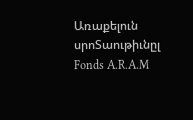Առաքելուն
սրոՏաութիւնըլ
Fonds A.R.A.M